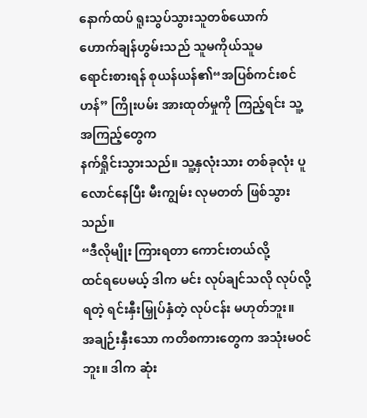နောက်ထပ် ရူးသွပ်သွားသူတစ်ယောက်
ဟောက်ချန်ဟွမ်းသည် သူမကိုယ်သူမ
ရောင်းစားရန် စုယန်ယန်၏“အပြစ်ကင်းစင်ဟန်” ကြိုးပမ်း အားထုတ်မှုကို ကြည့်ရင်း သူ့အကြည့်တွေက
နက်ရှိုင်းသွားသည်။ သူ့နှလုံးသား တစ်ခုလုံး ပူလောင်နေပြီး မီးကျွမ်း လုမတတ် ဖြစ်သွားသည်။
“ဒီလိုမျိုး ကြားရတာ ကောင်းတယ်လို့
ထင်ရပေမယ့် ဒါက မင်း လုပ်ချင်သလို လုပ်လို့ရတဲ့ ရင်းနှီးမြှုပ်နှံတဲ့ လုပ်ငန်း မဟုတ်ဘူး။
အချဉ်းနှီးသော ကတိစကားတွေက အသုံးမဝင်ဘူး။ ဒါက ဆုံး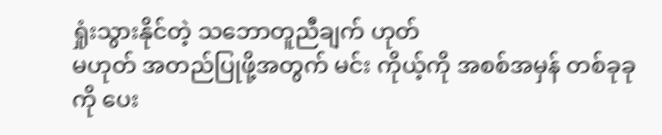ရှုံးသွားနိုင်တဲ့ သဘောတူညီချက် ဟုတ်
မဟုတ် အတည်ပြုဖို့အတွက် မင်း ကိုယ့်ကို အစစ်အမှန် တစ်ခုခုကို ပေး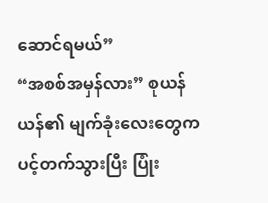ဆောင်ရမယ်”
“အစစ်အမှန်လား” စုယန်ယန်၏ မျက်ခုံးလေးတွေက
ပင့်တက်သွားပြီး ပြုံး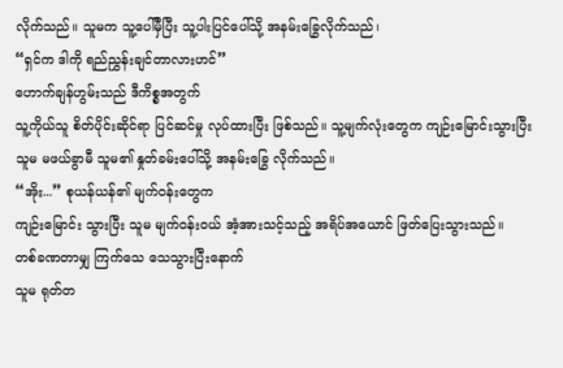လိုက်သည်။ သူမက သူ့ပေါ်မှီပြီး သူ့ပါးပြင်ပေါ်သို့ အနမ်းခြွေလိုက်သည်၊
“ရှင်က ဒါကို ရည်ညွှန်းချင်တာလားဟင်”
ဟောက်ချန်ဟွမ်းသည် ဒီကိစ္စအတွက်
သူ့ကိုယ်သူ စိတ်ပိုင်းဆိုင်ရာ ပြင်ဆင်မှု လုပ်ထားပြီး ဖြစ်သည်။ သူ့မျက်လုံးတွေက ကျဉ်းမြောင်းသွားပြီး
သူမ မဖယ်ခွာမီ သူမ၏ နှုတ်ခမ်းပေါ်သို့ အနမ်းခြွေ လိုက်သည်။
“အိုး...” စုယန်ယန်၏ မျက်ဝန်းတွေက
ကျဉ်းမြောင်း သွားပြီး သူမ မျက်ဝန်းဝယ် အံ့အားသင့်သည့် အရိပ်အယောင် ဖြတ်ပြေးသွားသည်။
တစ်ခဏတာမျှ ကြက်သေ သေသွားပြီးနောက်
သူမ ရုတ်တ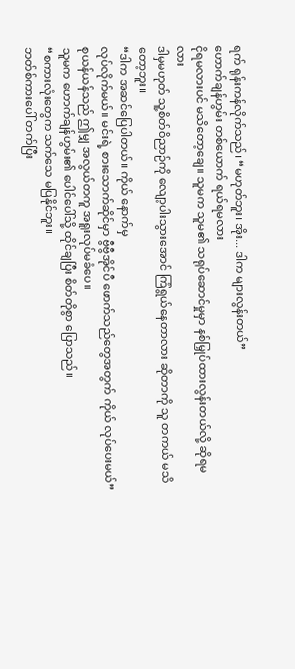ရက် ရုန်းကန်လိုက်သည်၊ “မဟုတ်ဘူး၊ အိုး... ဒါက များလွန်းတယ်”
ဟောက်ချန်ဟွမ်း တစ်ယောက် ရယ်ရမလား
ငိုရမလားပင် မသိတော့ချေ။ သူမက သူမ၏ သရုပ်ဆောင်မှုမှာ နစ်မြှုပ်ထားလွန်းတယ်လို့ ဆိုရမလား
ဒါမှမဟုတ် သူ့စိတ်ဝိညာဉ်ကို လျော့ပါးသွားအောင် ကြံရွယ်နေတာလား ဆိုတာကို သူ တကယ် မသိတော့ဘူး။
“ဒါက အဆင်ပြေပါတယ်။ ကိုယ် နောက်မှ
လုပ်လိုက်မယ်။ မင်းရဲ့ စားသောက်ဆိုင်မှာ ဗွီဗွီအိုင်ပီ ဖောက်သည်တွေအတွက် ကိုယ် လုပ်ပေးမယ်”
စုယန်ယန်သည် ဤမျှ အလွယ်တကူ အရူးလုပ်မခံပေ။
သူမက ဟောက်ချန်ဟွမ်း၏ ပေါင်ပေါ်သို့ ထိုင်ချပြီး စိတ်တိုစွာ ပြောသည်။
“စကားလုံးတွေက သက်သေ မပြနိုင်ဘူး။
ဘတ်စ်ကားပေါ် တက်ပြီး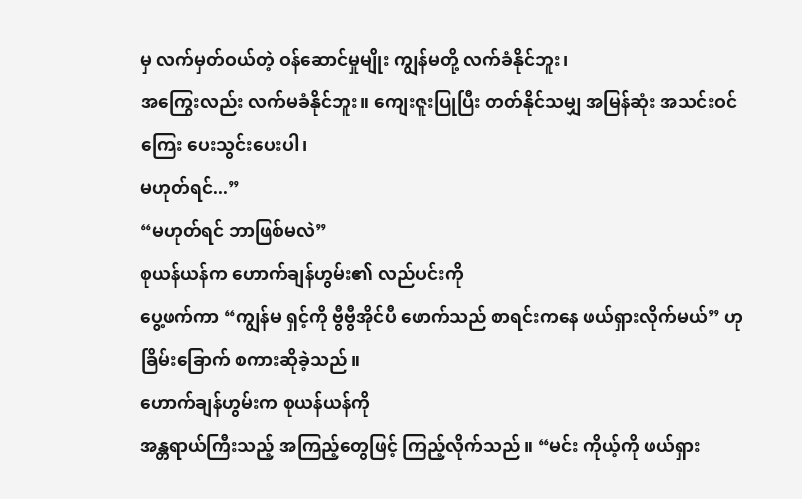မှ လက်မှတ်ဝယ်တဲ့ ဝန်ဆောင်မှုမျိုး ကျွန်မတို့ လက်ခံနိုင်ဘူး၊
အကြွေးလည်း လက်မခံနိုင်ဘူး။ ကျေးဇူးပြုပြီး တတ်နိုင်သမျှ အမြန်ဆုံး အသင်းဝင်ကြေး ပေးသွင်းပေးပါ၊
မဟုတ်ရင်...”
“မဟုတ်ရင် ဘာဖြစ်မလဲ”
စုယန်ယန်က ဟောက်ချန်ဟွမ်း၏ လည်ပင်းကို
ပွေ့ဖက်ကာ “ကျွန်မ ရှင့်ကို ဗွီဗွီအိုင်ပီ ဖောက်သည် စာရင်းကနေ ဖယ်ရှားလိုက်မယ်” ဟု
ခြိမ်းခြောက် စကားဆိုခဲ့သည်။
ဟောက်ချန်ဟွမ်းက စုယန်ယန်ကို
အန္တရာယ်ကြီးသည့် အကြည့်တွေဖြင့် ကြည့်လိုက်သည်။ “မင်း ကိုယ့်ကို ဖယ်ရှား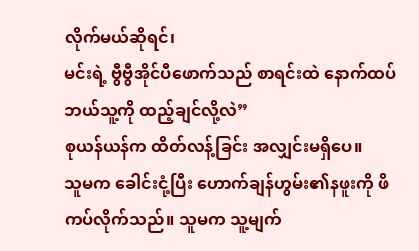လိုက်မယ်ဆိုရင်၊
မင်းရဲ့ ဗွီဗွီအိုင်ပီဖောက်သည် စာရင်းထဲ နောက်ထပ် ဘယ်သူ့ကို ထည့်ချင်လို့လဲ”
စုယန်ယန်က ထိတ်လန့်ခြင်း အလျှင်းမရှိပေ။
သူမက ခေါင်းငုံ့ပြီး ဟောက်ချန်ဟွမ်း၏နဖူးကို ဖိကပ်လိုက်သည်။ သူမက သူ့မျက်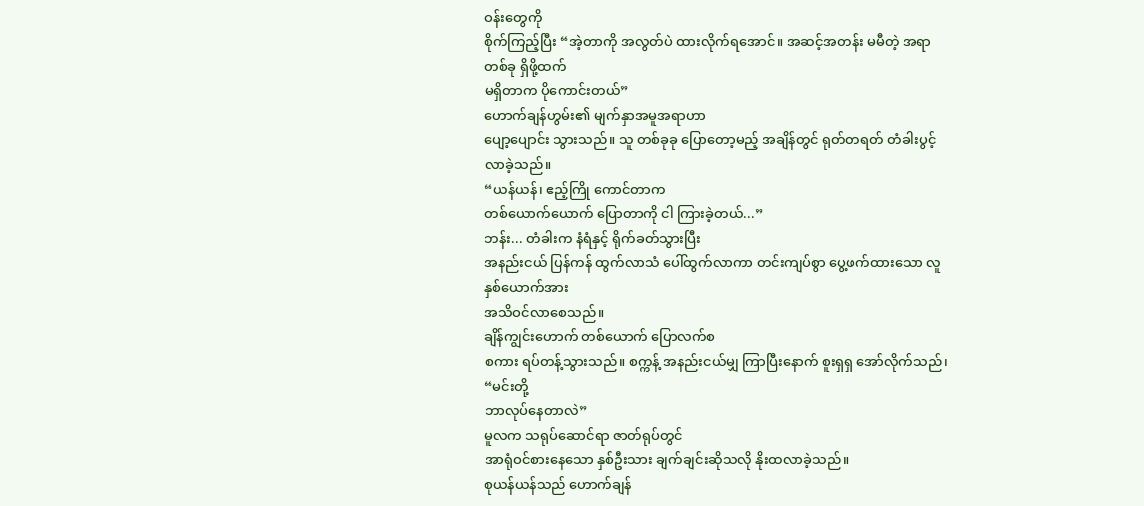ဝန်းတွေကို
စိုက်ကြည့်ပြီး “အဲ့တာကို အလွတ်ပဲ ထားလိုက်ရအောင်။ အဆင့်အတန်း မမီတဲ့ အရာတစ်ခု ရှိဖို့ထက်
မရှိတာက ပိုကောင်းတယ်”
ဟောက်ချန်ဟွမ်း၏ မျက်နှာအမူအရာဟာ
ပျော့ပျောင်း သွားသည်။ သူ တစ်ခုခု ပြောတော့မည့် အချိန်တွင် ရုတ်တရတ် တံခါးပွင့် လာခဲ့သည်။
“ယန်ယန်၊ ဧည့်ကြို ကောင်တာက
တစ်ယောက်ယောက် ပြောတာကို ငါ ကြားခဲ့တယ်...”
ဘန်း... တံခါးက နံရံနှင့် ရိုက်ခတ်သွားပြီး
အနည်းငယ် ပြန်ကန် ထွက်လာသံ ပေါ်ထွက်လာကာ တင်းကျပ်စွာ ပွေ့ဖက်ထားသော လူနှစ်ယောက်အား
အသိဝင်လာစေသည်။
ချိန်ကျွင်းဟောက် တစ်ယောက် ပြောလက်စ
စကား ရပ်တန့်သွားသည်။ စက္ကန့် အနည်းငယ်မျှ ကြာပြီးနောက် စူးရှရှ အော်လိုက်သည်၊ “မင်းတို့
ဘာလုပ်နေတာလဲ”
မူလက သရုပ်ဆောင်ရာ ဇာတ်ရုပ်တွင်
အာရုံဝင်စားနေသော နှစ်ဦးသား ချက်ချင်းဆိုသလို နိုးထလာခဲ့သည်။
စုယန်ယန်သည် ဟောက်ချန်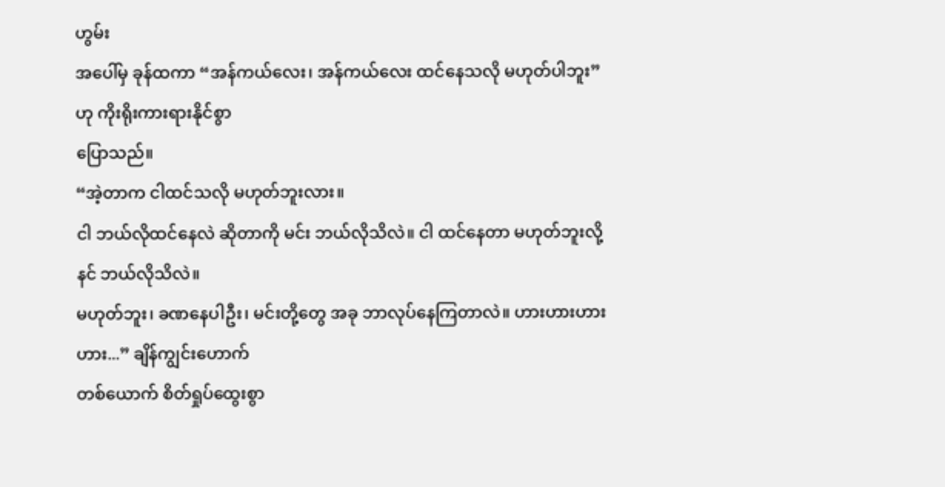ဟွမ်း
အပေါ်မှ ခုန်ထကာ “အန်ကယ်လေး၊ အန်ကယ်လေး ထင်နေသလို မဟုတ်ပါဘူး” ဟု ကိုးရိုးကားရားနိုင်စွာ
ပြောသည်။
“အဲ့တာက ငါထင်သလို မဟုတ်ဘူးလား။
ငါ ဘယ်လိုထင်နေလဲ ဆိုတာကို မင်း ဘယ်လိုသိလဲ။ ငါ ထင်နေတာ မဟုတ်ဘူးလို့ နင် ဘယ်လိုသိလဲ။
မဟုတ်ဘူး၊ ခဏနေပါဦး၊ မင်းတို့တွေ အခု ဘာလုပ်နေကြတာလဲ။ ဟားဟားဟားဟား...” ချိန်ကျွင်းဟောက်
တစ်ယောက် စိတ်ရှုပ်ထွေးစွာ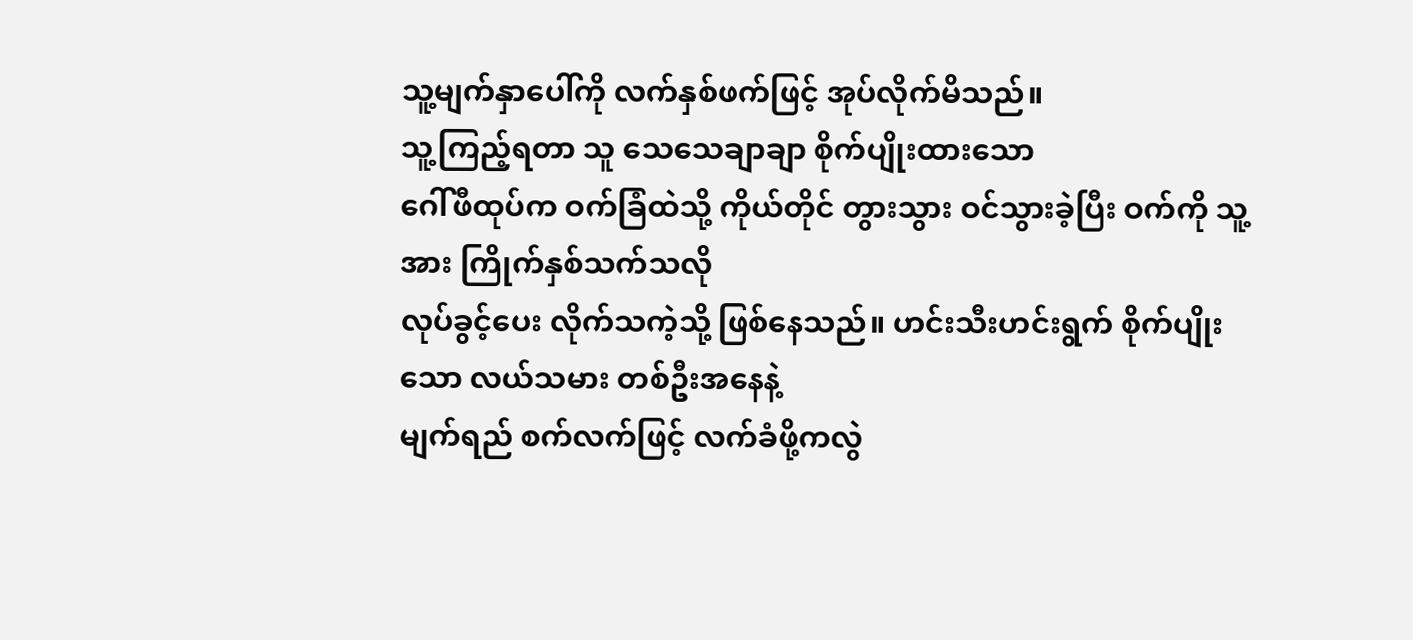သူ့မျက်နှာပေါ်ကို လက်နှစ်ဖက်ဖြင့် အုပ်လိုက်မိသည်။
သူ့ကြည့်ရတာ သူ သေသေချာချာ စိုက်ပျိုးထားသော
ဂေါ်ဖီထုပ်က ဝက်ခြံထဲသို့ ကိုယ်တိုင် တွားသွား ဝင်သွားခဲ့ပြီး ဝက်ကို သူ့အား ကြိုက်နှစ်သက်သလို
လုပ်ခွင့်ပေး လိုက်သကဲ့သို့ ဖြစ်နေသည်။ ဟင်းသီးဟင်းရွက် စိုက်ပျိုးသော လယ်သမား တစ်ဦးအနေနဲ့
မျက်ရည် စက်လက်ဖြင့် လက်ခံဖို့ကလွဲ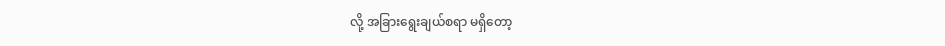လို့ အခြားရွေးချယ်စရာ မရှိတော့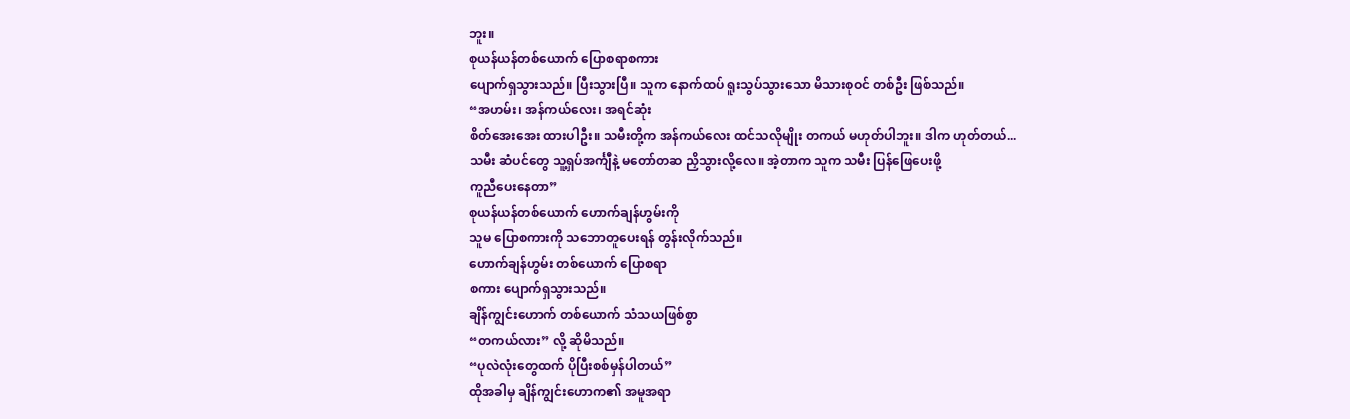ဘူး။
စုယန်ယန်တစ်ယောက် ပြောစရာစကား
ပျောက်ရှသွားသည်။ ပြီးသွားပြီ။ သူက နောက်ထပ် ရူးသွပ်သွားသော မိသားစုဝင် တစ်ဦး ဖြစ်သည်။
“အဟမ်း၊ အန်ကယ်လေး၊ အရင်ဆုံး
စိတ်အေးအေး ထားပါဦး။ သမီးတို့က အန်ကယ်လေး ထင်သလိုမျိုး တကယ် မဟုတ်ပါဘူး။ ဒါက ဟုတ်တယ်...
သမီး ဆံပင်တွေ သူ့ရှပ်အင်္ကျီနဲ့ မတော်တဆ ညှိသွားလို့လေ။ အဲ့တာက သူက သမီး ပြန်ဖြေပေးဖို့
ကူညီပေးနေတာ”
စုယန်ယန်တစ်ယောက် ဟောက်ချန်ဟွမ်းကို
သူမ ပြောစကားကို သဘောတူပေးရန် တွန်းလိုက်သည်။
ဟောက်ချန်ဟွမ်း တစ်ယောက် ပြောစရာ
စကား ပျောက်ရှသွားသည်။
ချိန်ကျွင်းဟောက် တစ်ယောက် သံသယဖြစ်စွာ
“တကယ်လား” လို့ ဆိုမိသည်။
“ပုလဲလုံးတွေထက် ပိုပြီးစစ်မှန်ပါတယ်”
ထိုအခါမှ ချိန်ကျွင်းဟောက၏ အမူအရာ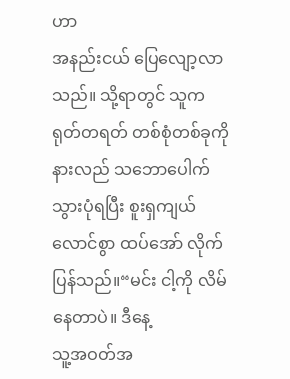ဟာ
အနည်းငယ် ပြေလျော့လာသည်။ သို့ရာတွင် သူက ရုတ်တရတ် တစ်စုံတစ်ခုကို နားလည် သဘောပေါက်
သွားပုံရပြီး စူးရှကျယ်လောင်စွာ ထပ်အော် လိုက်ပြန်သည်။“မင်း ငါ့ကို လိမ်နေတာပဲ။ ဒီနေ့
သူ့အဝတ်အ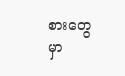စားတွေမှာ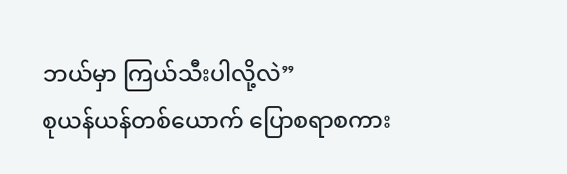ဘယ်မှာ ကြယ်သီးပါလို့လဲ”
စုယန်ယန်တစ်ယောက် ပြောစရာစကား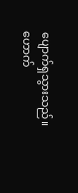ပျောက်ရှသွားသည်။
ဟောက်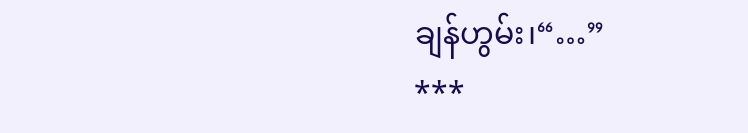ချန်ဟွမ်း၊“…”
***